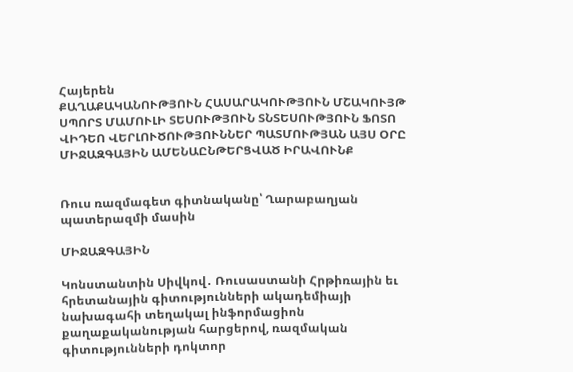Հայերեն
ՔԱՂԱՔԱԿԱՆՈՒԹՅՈՒՆ ՀԱՍԱՐԱԿՈՒԹՅՈՒՆ ՄՇԱԿՈՒՅԹ ՍՊՈՐՏ ՄԱՄՈՒԼԻ ՏԵՍՈՒԹՅՈՒՆ ՏՆՏԵՍՈՒԹՅՈՒՆ ՖՈՏՈ ՎԻԴԵՈ ՎԵՐԼՈՒԾՈՒԹՅՈՒՆՆԵՐ ՊԱՏՄՈՒԹՅԱՆ ԱՅՍ ՕՐԸ ՄԻՋԱԶԳԱՅԻՆ ԱՄԵՆԱԸՆԹԵՐՑՎԱԾ ԻՐԱՎՈՒՆՔ


Ռուս ռազմագետ գիտնականը՝ Ղարաբաղյան պատերազմի մասին

ՄԻՋԱԶԳԱՅԻՆ

Կոնստանտին Սիվկով․ Ռուսաստանի Հրթիռային եւ հրետանային գիտությունների ակադեմիայի նախագահի տեղակալ ինֆորմացիոն քաղաքականության հարցերով, ռազմական գիտությունների դոկտոր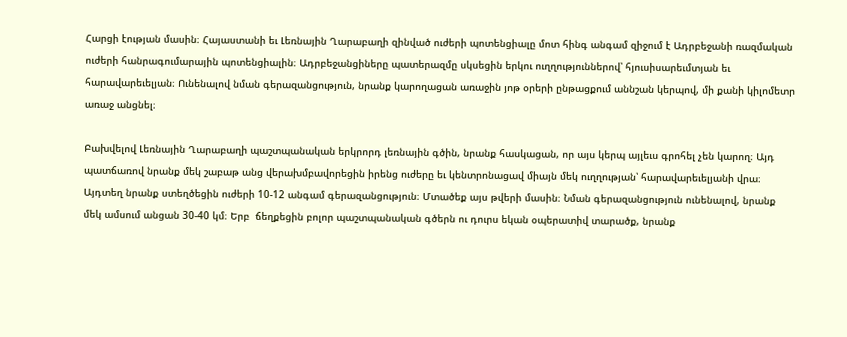Հարցի էության մասին։ Հայաստանի եւ Լեռնային Ղարաբաղի զինված ուժերի պոտենցիալը մոտ հինգ անգամ զիջում է Ադրբեջանի ռազմական ուժերի հանրագումարային պոտենցիալին։ Ադրբեջանցիները պատերազմը սկսեցին երկու ուղղություններով՝ հյուսիսարեւմտյան եւ հարավարեւելյան։ Ունենալով նման գերազանցություն, նրանք կարողացան առաջին յոթ օրերի ընթացքում աննշան կերպով, մի քանի կիլոմետր առաջ անցնել։

Բախվելով Լեռնային Ղարաբաղի պաշտպանական երկրորդ լեռնային գծին, նրանք հասկացան, որ այս կերպ այլեւս գրոհել չեն կարող։ Այդ պատճառով նրանք մեկ շաբաթ անց վերախմբավորեցին իրենց ուժերը եւ կենտրոնացավ միայն մեկ ուղղության՝ հարավարեւելյանի վրա։ Այդտեղ նրանք ստեղծեցին ուժերի 10-12 անգամ գերազանցություն։ Մտածեք այս թվերի մասին։ Նման գերազանցություն ունենալով, նրանք մեկ ամսում անցան 30-40 կմ։ Երբ  ճեղքեցին բոլոր պաշտպանական գծերն ու դուրս եկան օպերատիվ տարածք, նրանք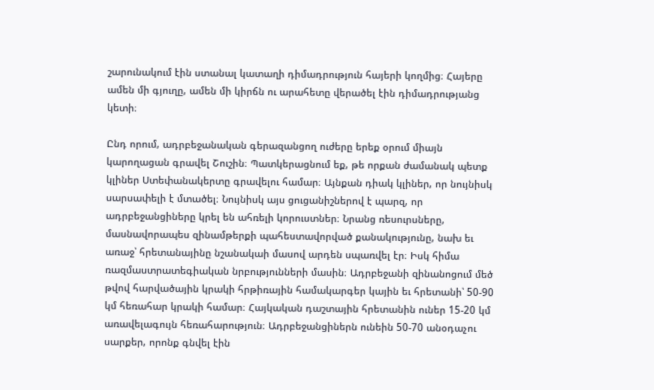շարունակում էին ստանալ կատաղի դիմադրություն հայերի կողմից։ Հայերը ամեն մի գյուղը, ամեն մի կիրճն ու արահետը վերածել էին դիմադրությանց կետի։

Ընդ որում, ադրբեջանական գերազանցող ուժերը երեք օրում միայն կարողացան գրավել Շուշին։ Պատկերացնում եք, թե որքան ժամանակ պետք կլիներ Ստեփանակերտը գրավելու համար։ Այնքան դիակ կլիներ, որ նույնիսկ սարսափելի է մտածել։ Նույնիսկ այս ցուցանիշներով է պարզ, որ ադրբեջանցիները կրել են ահռելի կորուստներ։ Նրանց ռեսուրսները, մասնավորապես զինամթերքի պահեստավորված քանակությունը, նախ եւ առաջ՝ հրետանայինը նշանակաի մասով արդեն սպառվել էր։ Իսկ հիմա ռազմաստրատեգիական նրբությունների մասին։ Ադրբեջանի զինանոցում մեծ թվով հարվածային կրակի հրթիռային համակարգեր կային եւ հրետանի՝ 50-90 կմ հեռահար կրակի համար։ Հայկական դաշտային հրետանին ուներ 15-20 կմ առավելագույն հեռահարություն։ Ադրբեջանցիներն ունեին 50-70 անօդաչու սարքեր, որոնք գնվել էին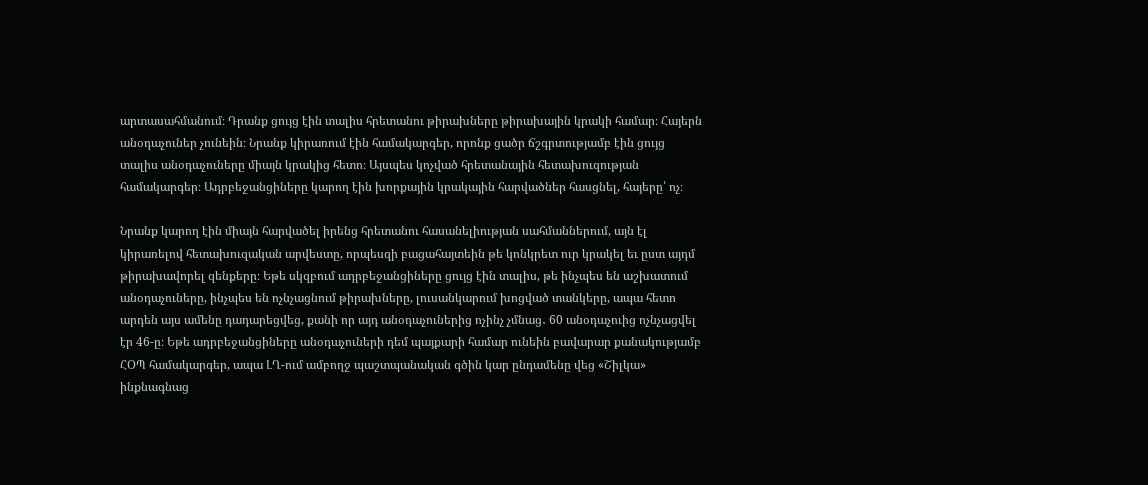արտասահմանում։ Դրանք ցույց էին տալիս հրետանու թիրախները թիրախային կրակի համար։ Հայերն անօդաչուներ չունեին։ Նրանք կիրառում էին համակարգեր, որոնք ցածր ճշգրտությամբ էին ցույց տալիս անօդաչուները միայն կրակից հետո։ Այսպես կոչված հրետանային հետախուզության համակարգեր։ Ադրբեջանցիները կարող էին խորքային կրակային հարվածներ հասցնել, հայերը՝ ոչ։

Նրանք կարող էին միայն հարվածել իրենց հրետանու հասանելիության սահմաններում, այն էլ կիրառելով հետախուզական արվեստը, որպեսզի բացահայտեին թե կոնկրետ ուր կրակել եւ ըստ այդմ թիրախավորել զենքերը։ Եթե սկզբում ադրբեջանցիները ցույց էին տալիս, թե ինչպես են աշխատում անօդաչուները, ինչպես են ոչնչացնում թիրախները, լուսանկարում խոցված տանկերը, ապա հետո արդեն այս ամենը դադարեցվեց, քանի որ այդ անօդաչուներից ոչինչ չմնաց․ 60 անօդաչուից ոչնչացվել էր 46-ը։ Եթե ադրբեջանցիները անօդաչուների դեմ պայքարի համար ունեին բավարար քանակությամբ ՀՕՊ համակարգեր, ապա ԼՂ-ում ամբողջ պաշտպանական գծին կար ընդամենը վեց «Շիլկա» ինքնագնաց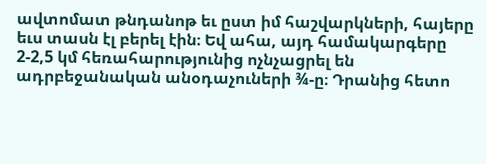ավտոմատ թնդանոթ եւ ըստ իմ հաշվարկների, հայերը եւս տասն էլ բերել էին։ Եվ ահա, այդ համակարգերը 2-2,5 կմ հեռահարությունից ոչնչացրել են ադրբեջանական անօդաչուների ¾-ը։ Դրանից հետո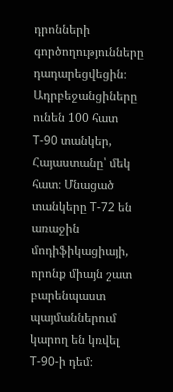դրոնների գործողությունները դադարեցվեցին։ Ադրբեջանցիները ունեն 100 հատ Т-90 տանկեր, Հայաստանը՝ մեկ հատ։ Մնացած տանկերը Т-72 են առաջին մոդիֆիկացիայի, որոնք միայն շատ բարենպաստ պայմաններում կարող են կռվել Т-90-ի դեմ։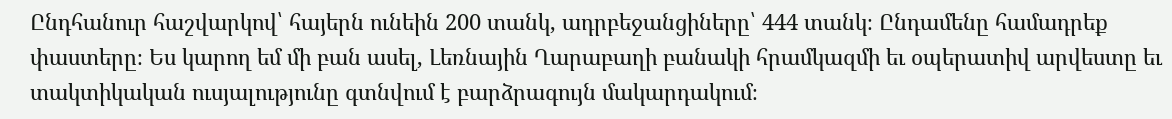Ընդհանուր հաշվարկով՝ հայերն ունեին 200 տանկ, ադրբեջանցիները՝ 444 տանկ։ Ընդամենը համադրեք փաստերը։ Ես կարող եմ մի բան ասել, Լեռնային Ղարաբաղի բանակի հրամկազմի եւ օպերատիվ արվեստը եւ տակտիկական ուսյալությունը գտնվում է բարձրագույն մակարդակում։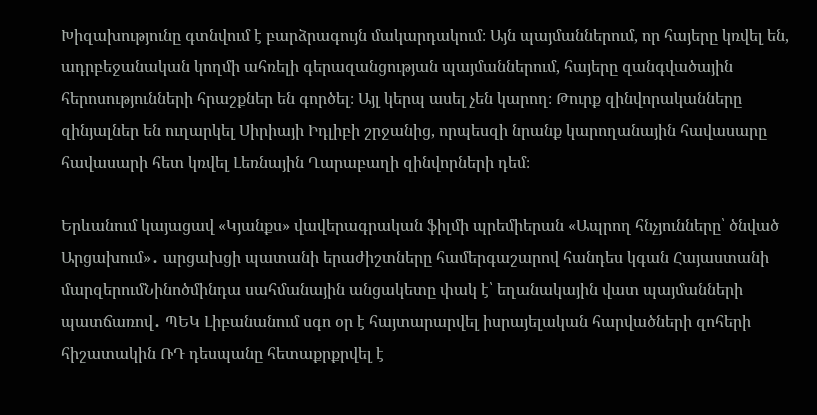Խիզախությունը գտնվում է բարձրագույն մակարդակում։ Այն պայմաններում, որ հայերը կռվել են, ադրբեջանական կողմի ահռելի գերազանցության պայմաններում, հայերը զանգվածային հերոսությունների հրաշքներ են գործել։ Այլ կերպ ասել չեն կարող։ Թուրք զինվորականները զինյալներ են ուղարկել Սիրիայի Իդլիբի շրջանից, որպեսզի նրանք կարողանային հավասարը հավասարի հետ կռվել Լեռնային Ղարաբաղի զինվորների դեմ։

Երևանում կայացավ «Կյանքս» վավերագրական ֆիլմի պրեմիերան «Ապրող հնչյունները՝ ծնված Արցախում»․ արցախցի պատանի երաժիշտները համերգաշարով հանդես կգան Հայաստանի մարզերումՆինոծմինդա սահմանային անցակետը փակ է՝ եղանակային վատ պայմանների պատճառով․ ՊԵԿ Լիբանանում սգո օր է հայտարարվել իսրայելական հարվածների զոհերի հիշատակին ՌԴ դեսպանը հետաքրքրվել է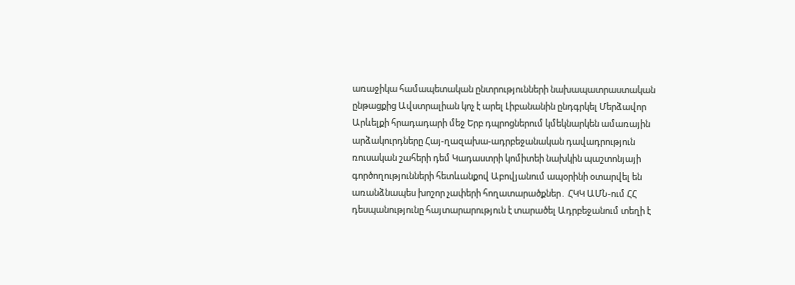առաջիկա համապետական ընտրությունների նախապատրաստական ընթացքից Ավստրալիան կոչ է արել Լիբանանին ընդգրկել Մերձավոր Արևելքի հրադադարի մեջ Երբ դպրոցներում կմեկնարկեն ամառային արձակուրդները Հայ-ղազախա-ադրբեջանական դավադրություն ռուսական շահերի դեմ Կադաստրի կոմիտեի նախկին պաշտոնյայի գործողությունների հետևանքով Աբովյանում ապօրինի օտարվել են առանձնապես խոշոր չափերի հողատարածքներ․ ՀԿԿ ԱՄՆ-ում ՀՀ դեսպանությունը հայտարարություն է տարածել Ադրբեջանում տեղի է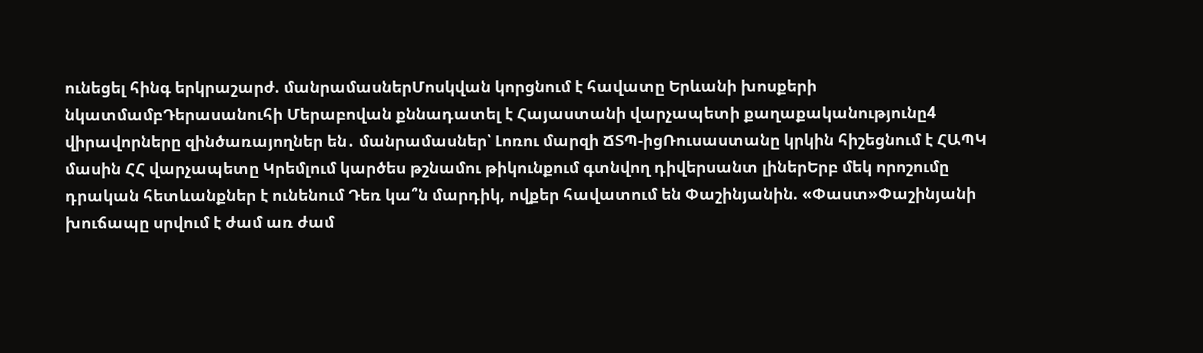ունեցել հինգ երկրաշարժ. մանրամասներՄոսկվան կորցնում է հավատը Երևանի խոսքերի նկատմամբԴերասանուհի Մերաբովան քննադատել է Հայաստանի վարչապետի քաղաքականությունը4 վիրավորները զինծառայողներ են․ մանրամասներ՝ Լոռու մարզի ՃՏՊ-իցՌուսաստանը կրկին հիշեցնում է ՀԱՊԿ մասին ՀՀ վարչապետը Կրեմլում կարծես թշնամու թիկունքում գտնվող դիվերսանտ լիներԵրբ մեկ որոշումը դրական հետևանքներ է ունենում Դեռ կա՞ն մարդիկ, ովքեր հավատում են Փաշինյանին. «Փաստ»Փաշինյանի խուճապը սրվում է ժամ առ ժամ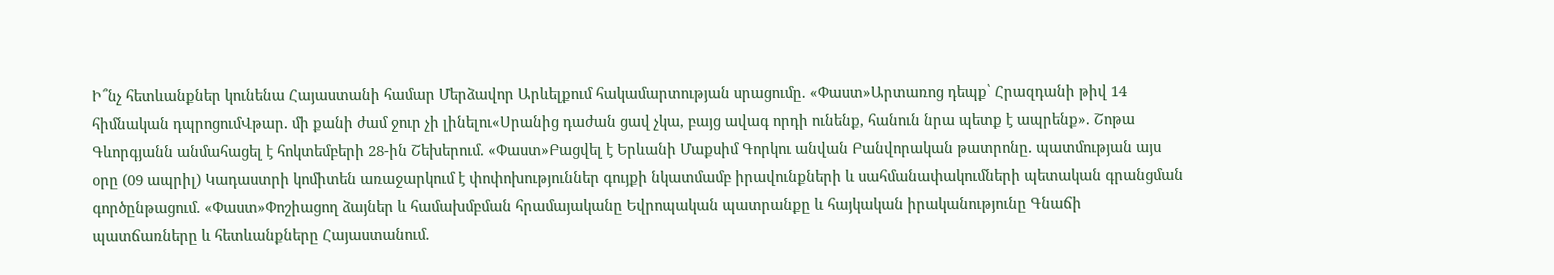Ի՞նչ հետևանքներ կունենա Հայաստանի համար Մերձավոր Արևելքում հակամարտության սրացումը. «Փաստ»Արտառոց դեպք՝ Հրազդանի թիվ 14 հիմնական դպրոցումՎթար․ մի քանի ժամ ջուր չի լինելու«Սրանից դաժան ցավ չկա, բայց ավագ որդի ունենք, հանուն նրա պետք է ապրենք». Շոթա Գևորգյանն անմահացել է հոկտեմբերի 28-ին Շեխերում. «Փաստ»Բացվել է Երևանի Մաքսիմ Գորկու անվան Բանվորական թատրոնը․ պատմության այս օրը (09 ապրիլ) Կադաստրի կոմիտեն առաջարկում է փոփոխություններ գույքի նկատմամբ իրավունքների և սահմանափակումների պետական գրանցման գործընթացում. «Փաստ»Փոշիացող ձայներ և համախմբման հրամայականը Եվրոպական պատրանքը և հայկական իրականությունը Գնաճի պատճառները և հետևանքները Հայաստանում.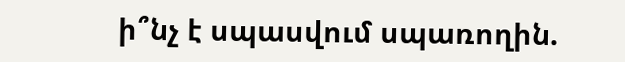ի՞նչ է սպասվում սպառողին.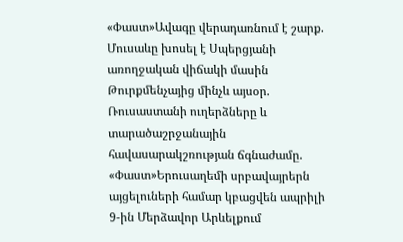«Փաստ»Ավագը վերադառնում է շարք. Մուսաևը խոսել է Սպերցյանի առողջական վիճակի մասին Թուրքմենչայից մինչև այսօր. Ռուսաստանի ուղերձները և տարածաշրջանային հավասարակշռության ճգնաժամը. «Փաստ»Երուսաղեմի սրբավայրերն այցելուների համար կբացվեն ապրիլի 9-ին Մերձավոր Արևելքում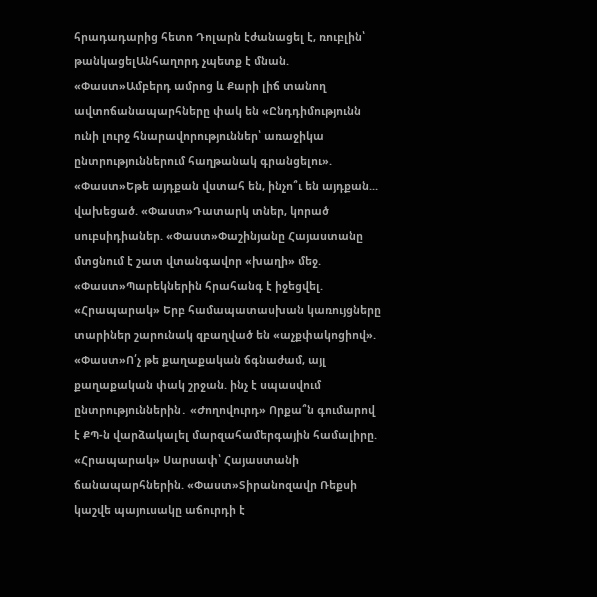հրադադարից հետո Դոլարն էժանացել է, ռուբլին՝ թանկացելԱնհաղորդ չպետք է մնան. «Փաստ»Ամբերդ ամրոց և Քարի լիճ տանող ավտոճանապարհները փակ են «Ընդդիմությունն ունի լուրջ հնարավորություններ՝ առաջիկա ընտրություններում հաղթանակ գրանցելու». «Փաստ»Եթե այդքան վստահ են, ինչո՞ւ են այդքան... վախեցած. «Փաստ»Դատարկ տներ, կորած սուբսիդիաներ. «Փաստ»Փաշինյանը Հայաստանը մտցնում է շատ վտանգավոր «խաղի» մեջ. «Փաստ»Պարեկներին հրահանգ է իջեցվել. «Հրապարակ» Երբ համապատասխան կառույցները տարիներ շարունակ զբաղված են «աչքփակոցիով». «Փաստ»Ո՛չ թե քաղաքական ճգնաժամ, այլ քաղաքական փակ շրջան. ինչ է սպասվում ընտրություններին․ «Ժողովուրդ» Որքա՞ն գումարով է ՔՊ-ն վարձակալել մարզահամերգային համալիրը. «Հրապարակ» Սարսափ՝ Հայաստանի ճանապարհներին. «Փաստ»Տիրանոզավր Ռեքսի կաշվե պայուսակը աճուրդի է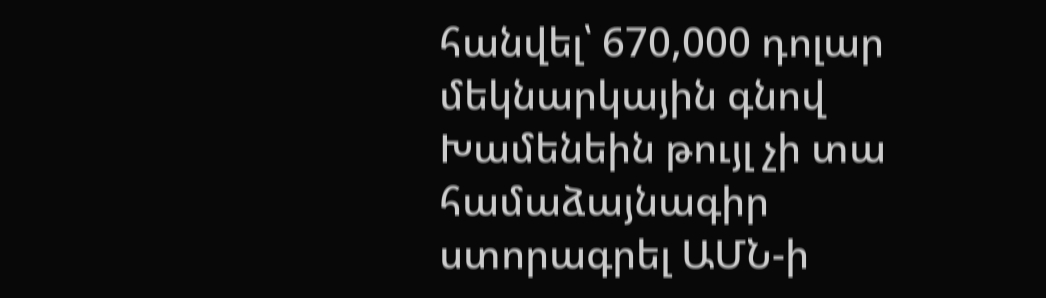հանվել՝ 670,000 դոլար մեկնարկային գնով Խամենեին թույլ չի տա համաձայնագիր ստորագրել ԱՄՆ-ի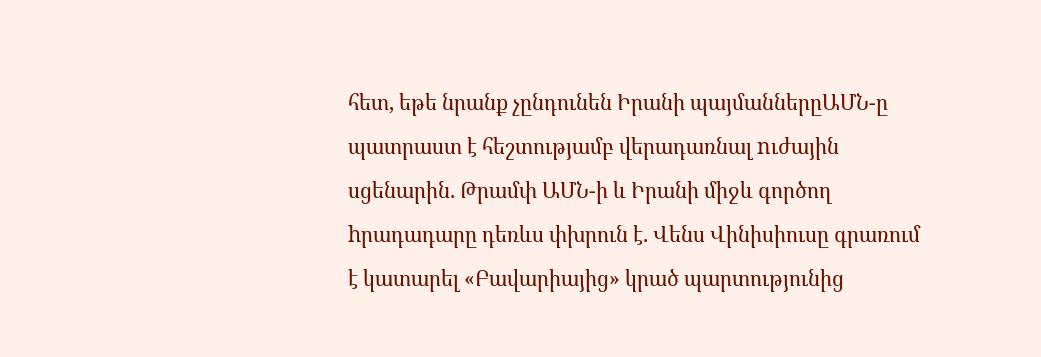հետ, եթե նրանք չընդունեն Իրանի պայմաններըԱՄՆ-ը պատրաստ է հեշտությամբ վերադառնալ nւժային սցենարին. Թրամփ ԱՄՆ-ի և Իրանի միջև գործող hրադադարը դեռևս փխրուն է. Վենս Վինիսիուսը գրառում է կատարել «Բավարիայից» կրած պարտությունից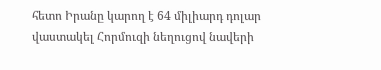հետո Իրանը կարող է 64 միլիարդ դոլար վաստակել Հորմուզի նեղուցով նավերի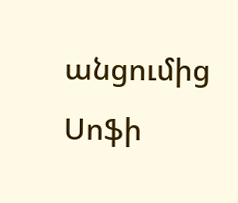անցումից Սոֆի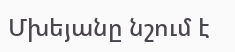Մխեյանը նշում է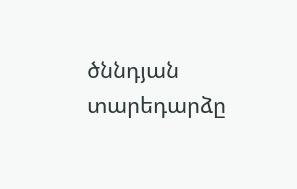ծննդյան տարեդարձը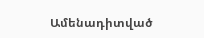Ամենադիտված